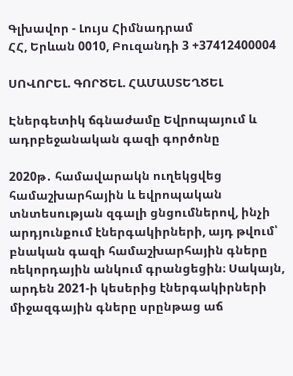Գլխավոր - Լույս Հիմնադրամ
ՀՀ, Երևան 0010, Բուզանդի 3 +37412400004

ՍՈՎՈՐԵԼ. ԳՈՐԾԵԼ. ՀԱՄԱՍՏԵՂԾԵԼ

Էներգետիկ ճգնաժամը Եվրոպայում և ադրբեջանական գազի գործոնը

2020թ․ համավարակն ուղեկցվեց համաշխարհային և եվրոպական տնտեսության զգալի ցնցումներով, ինչի արդյունքում էներգակիրների, այդ թվում՝ բնական գազի համաշխարհային գները ռեկորդային անկում գրանցեցին։ Սակայն, արդեն 2021-ի կեսերից էներգակիրների միջազգային գները սրընթաց աճ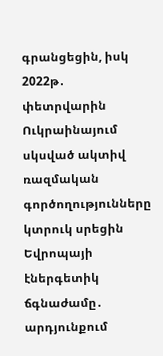գրանցեցին, իսկ 2022թ․ փետրվարին Ուկրաինայում սկսված ակտիվ ռազմական գործողությունները կտրուկ սրեցին Եվրոպայի էներգետիկ ճգնաժամը․ արդյունքում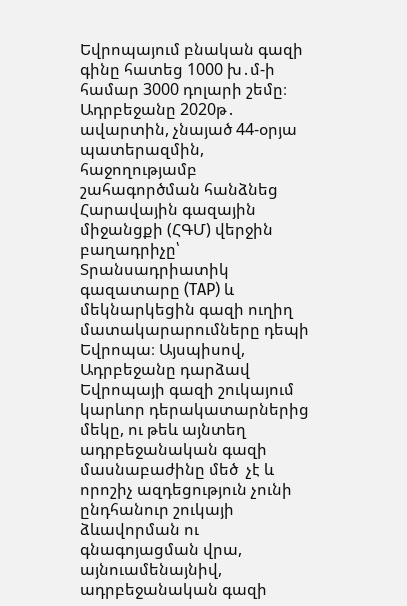Եվրոպայում բնական գազի գինը հատեց 1000 խ․մ-ի համար 3000 դոլարի շեմը։ Ադրբեջանը 2020թ․ ավարտին, չնայած 44-օրյա պատերազմին, հաջողությամբ շահագործման հանձնեց Հարավային գազային միջանցքի (ՀԳՄ) վերջին բաղադրիչը՝ Տրանսադրիատիկ գազատարը (TAP) և մեկնարկեցին գազի ուղիղ մատակարարումները դեպի Եվրոպա։ Այսպիսով, Ադրբեջանը դարձավ Եվրոպայի գազի շուկայում կարևոր դերակատարներից մեկը, ու թեև այնտեղ ադրբեջանական գազի մասնաբաժինը մեծ  չէ և որոշիչ ազդեցություն չունի ընդհանուր շուկայի ձևավորման ու գնագոյացման վրա, այնուամենայնիվ, ադրբեջանական գազի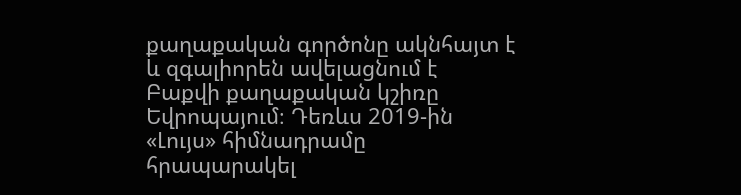քաղաքական գործոնը ակնհայտ է և զգալիորեն ավելացնում է Բաքվի քաղաքական կշիռը Եվրոպայում։ Դեռևս 2019-ին «Լույս» հիմնադրամը հրապարակել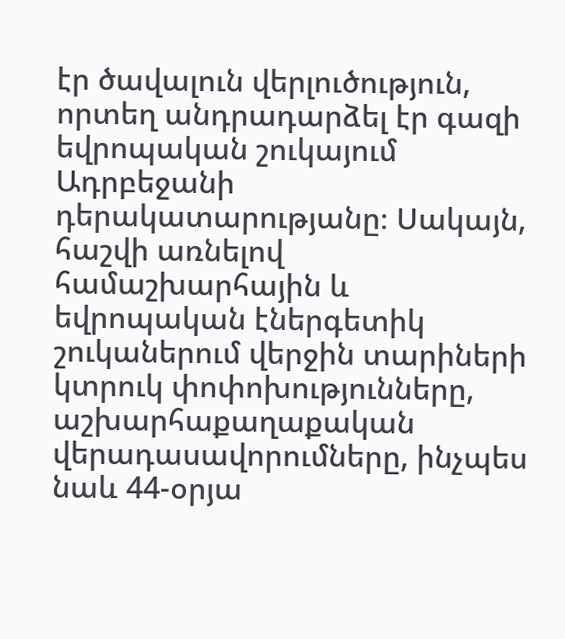էր ծավալուն վերլուծություն, որտեղ անդրադարձել էր գազի եվրոպական շուկայում Ադրբեջանի դերակատարությանը։ Սակայն, հաշվի առնելով համաշխարհային և եվրոպական էներգետիկ շուկաներում վերջին տարիների կտրուկ փոփոխությունները, աշխարհաքաղաքական վերադասավորումները, ինչպես նաև 44-օրյա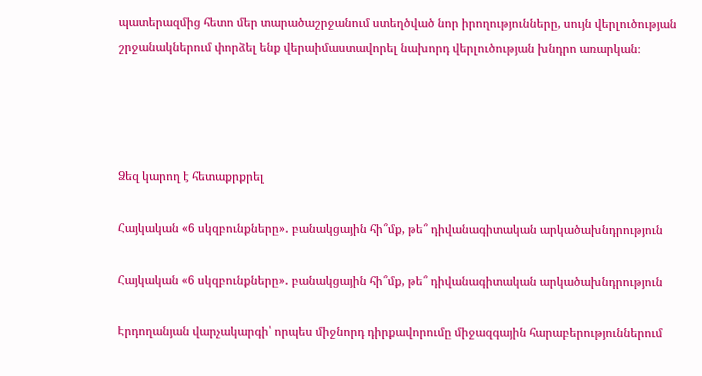պատերազմից հետո մեր տարածաշրջանում ստեղծված նոր իրողությունները, սույն վերլուծության շրջանակներում փորձել ենք վերաիմաստավորել նախորդ վերլուծության խնդրո առարկան։




Ձեզ կարող է հետաքրքրել

Հայկական «6 սկզբունքները»․ բանակցային հի՞մք, թե՞ դիվանագիտական արկածախնդրություն

Հայկական «6 սկզբունքները»․ բանակցային հի՞մք, թե՞ դիվանագիտական արկածախնդրություն

Էրդողանյան վարչակարգի՝ որպես միջնորդ դիրքավորումը միջազգային հարաբերություններում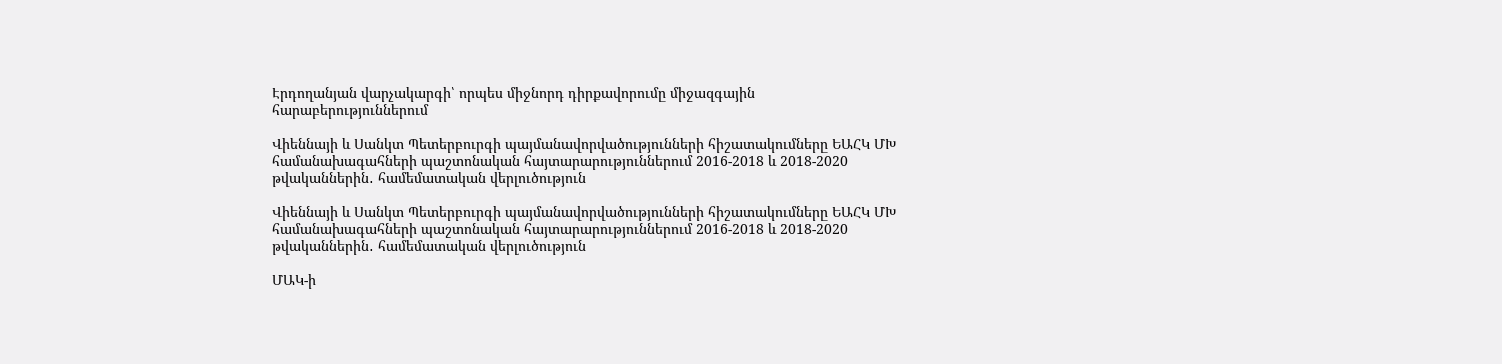Էրդողանյան վարչակարգի՝ որպես միջնորդ դիրքավորումը միջազգային հարաբերություններում

Վիեննայի և Սանկտ Պետերբուրգի պայմանավորվածությունների հիշատակումները ԵԱՀԿ ՄԽ համանախագահների պաշտոնական հայտարարություններում 2016-2018 և 2018-2020 թվականներին․ համեմատական վերլուծություն

Վիեննայի և Սանկտ Պետերբուրգի պայմանավորվածությունների հիշատակումները ԵԱՀԿ ՄԽ համանախագահների պաշտոնական հայտարարություններում 2016-2018 և 2018-2020 թվականներին․ համեմատական վերլուծություն

ՄԱԿ-ի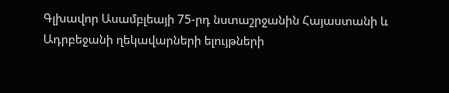Գլխավոր Ասամբլեայի 75-րդ նստաշրջանին Հայաստանի և Ադրբեջանի ղեկավարների ելույթների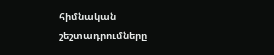հիմնական շեշտադրումները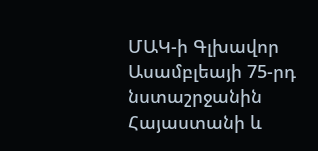ՄԱԿ-ի Գլխավոր Ասամբլեայի 75-րդ նստաշրջանին Հայաստանի և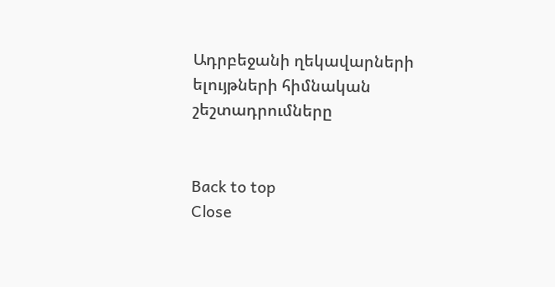Ադրբեջանի ղեկավարների ելույթների հիմնական շեշտադրումները


Back to top
Close